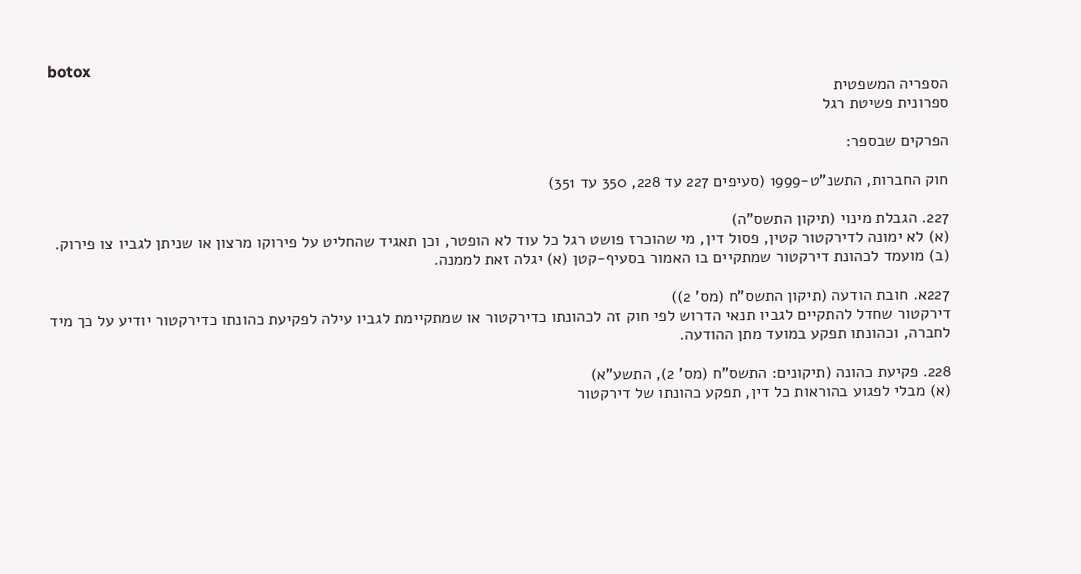botox
הספריה המשפטית
ספרונית פשיטת רגל

הפרקים שבספר:

חוק החברות, התשנ"ט-1999 (סעיפים 227 עד 228, 350 עד 351)

227. הגבלת מינוי (תיקון התשס"ה)
(א) לא ימונה לדירקטור קטין, פסול דין, מי שהוכרז פושט רגל כל עוד לא הופטר, וכן תאגיד שהחליט על פירוקו מרצון או שניתן לגביו צו פירוק.
(ב) מועמד לכהונת דירקטור שמתקיים בו האמור בסעיף-קטן (א) יגלה זאת לממנה.

227א. חובת הודעה (תיקון התשס"ח (מס' 2))
דירקטור שחדל להתקיים לגביו תנאי הדרוש לפי חוק זה לכהונתו כדירקטור או שמתקיימת לגביו עילה לפקיעת כהונתו כדירקטור יודיע על כך מיד לחברה, וכהונתו תפקע במועד מתן ההודעה.

228. פקיעת כהונה (תיקונים: התשס"ח (מס' 2), התשע"א)
(א) מבלי לפגוע בהוראות כל דין, תפקע כהונתו של דירקטור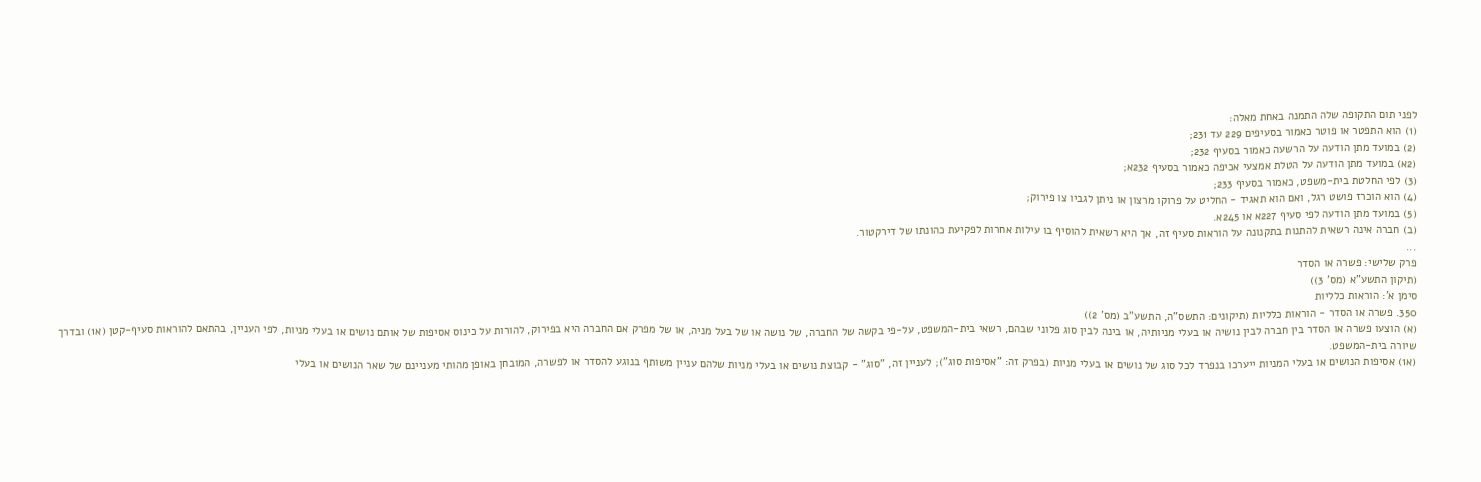לפני תום התקופה שלה התמנה באחת מאלה:
(1) הוא התפטר או פוטר כאמור בסעיפים 229 עד 231;
(2) במועד מתן הודעה על הרשעה כאמור בסעיף 232;
(2א) במועד מתן הודעה על הטלת אמצעי אכיפה כאמור בסעיף 232א;
(3) לפי החלטת בית-משפט, כאמור בסעיף 233;
(4) הוא הוכרז פושט רגל, ואם הוא תאגיד - החליט על פרוקו מרצון או ניתן לגביו צו פירוק;
(5) במועד מתן הודעה לפי סעיף 227א או 245א.
(ב) חברה אינה רשאית להתנות בתקנונה על הוראות סעיף זה, אך היא רשאית להוסיף בו עילות אחרות לפקיעת כהונתו של דירקטור.
...
פרק שלישי: פשרה או הסדר
(תיקון התשע"א (מס' 3))
סימן א': הוראות כלליות
350. פשרה או הסדר - הוראות כלליות (תיקונים: התשס"ה, התשע"ב (מס' 2))
(א) הוצעו פשרה או הסדר בין חברה לבין נושיה או בעלי מניותיה, או בינה לבין סוג פלוני שבהם, רשאי בית-המשפט, על-פי בקשה של החברה, של נושה או של בעל מניה, או של מפרק אם החברה היא בפירוק, להורות על כינוס אסיפות של אותם נושים או בעלי מניות, לפי העניין, בהתאם להוראות סעיף-קטן (א1) ובדרך שיורה בית-המשפט.
(א1) אסיפות הנושים או בעלי המניות ייערכו בנפרד לכל סוג של נושים או בעלי מניות (בפרק זה: "אסיפות סוג"); לעניין זה, "סוג" - קבוצת נושים או בעלי מניות שלהם עניין משותף בנוגע להסדר או לפשרה, המובחן באופן מהותי מעניינם של שאר הנושים או בעלי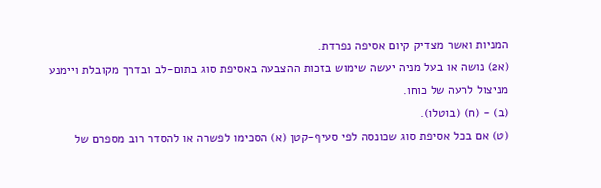המניות ואשר מצדיק קיום אסיפה נפרדת.
(א2) נושה או בעל מניה יעשה שימוש בזכות ההצבעה באסיפת סוג בתום-לב ובדרך מקובלת ויימנע מניצול לרעה של כוחו.
(ב) - (ח) (בוטלו).
(ט) אם בכל אסיפת סוג שכונסה לפי סעיף-קטן (א) הסכימו לפשרה או להסדר רוב מספרם של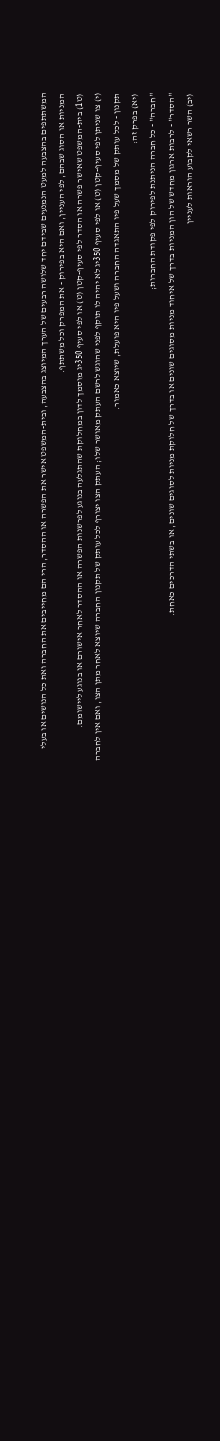המשתתפים בהצבעה למעט הנמנעים שבידם יחד שלושה רבעים של הערך המיוצג בהצבעה, ובית-המשפט אישר את הפשרה או ההסדר, הרי הם מחייבים את החברה ואת כל הנושים או בעלי המניות או הסוג שבהם, לפי העניין, ואם היא בפירוק - את המפרק וכל משתתף.
(ט1) בית-המשפט שאישר פשרה או הסדר לפי סעיף-קטן (ט) או לפי סעיף 350יג מוסמך לדון במחלוקת שהתגלעה בנוגע לפרשנות הפשרה או ההסדר לאחר אישורם או בנוגע ליישומם.
(י) צו שניתן לפי סעיף-קטן (ט) או לפי סעיף 350יג לא יהיה לו תוקף לפני שהוגש לרשם העתק מאושר שלו; העתק הצו יצורף לכל עותק של תקנון החברה שיוצא לאחר מתן הצו, ואם אין לחברה תקנון - לכל עותק של מסמך שעל פיו התאגדה החברה ושעל פיו היא פועלת, שיוצא כאמור.
(יא) בפרק זה:
"חברה" - כל חברה הניתנת לפירוק לפי פקודת החברות;
"הסדר" - לרבות ארגון מחדש של הון המניות בדרך של איחוד מניות מסוגים שונים או בדרך של חלוקת מניות לסוגים שונים, או בשתי הדרכים כאחת.
(יב) השר רשאי לקבוע הוראות לעניין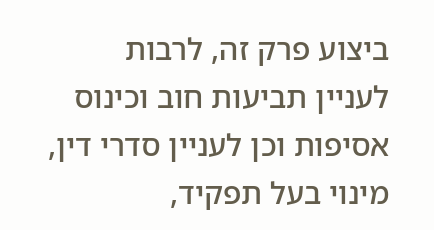ביצוע פרק זה, לרבות לעניין תביעות חוב וכינוס אסיפות וכן לעניין סדרי דין, מינוי בעל תפקיד,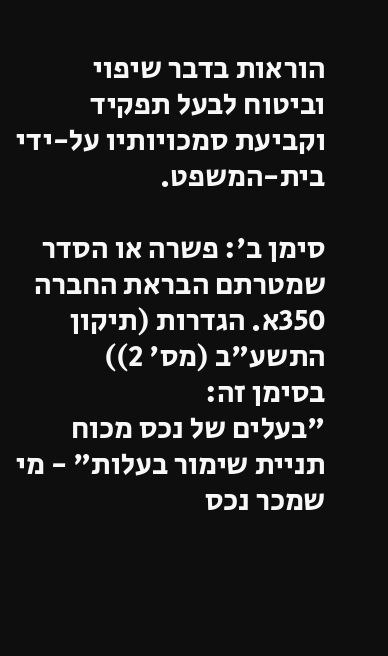הוראות בדבר שיפוי וביטוח לבעל תפקיד וקביעת סמכויותיו על-ידי בית-המשפט.

סימן ב': פשרה או הסדר שמטרתם הבראת החברה
350א. הגדרות (תיקון התשע"ב (מס' 2))
בסימן זה:
"בעלים של נכס מכוח תניית שימור בעלות" - מי שמכר נכס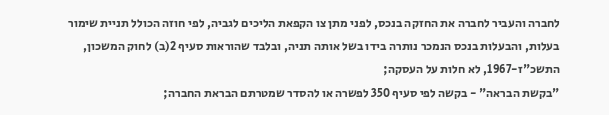לחברה והעביר לחברה את החזקה בנכס, לפני מתן צו הקפאת הליכים לגביה, לפי חוזה הכולל תניית שימור בעלות, והבעלות בנכס הנמכר נותרה בידו בשל אותה תניה, ובלבד שהוראות סעיף 2(ב) לחוק המשכון, התשכ"ז-1967, לא חלות על העסקה;
"בקשת הבראה" - בקשה לפי סעיף 350 לפשרה או להסדר שמטרתם הבראת החברה;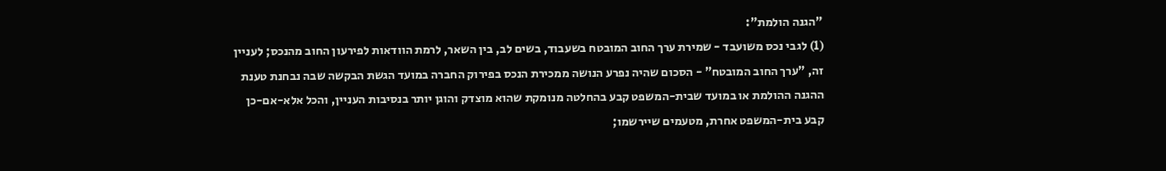"הגנה הולמת":
(1) לגבי נכס משועבד - שמירת ערך החוב המובטח בשעבוד, בשים לב, בין השאר, לרמת הוודאות לפירעון החוב מהנכס; לעניין זה, "ערך החוב המובטח" - הסכום שהיה נפרע הנושה ממכירת הנכס בפירוק החברה במועד הגשת הבקשה שבה נבחנת טענת ההגנה ההולמת או במועד שבית-המשפט קבע בהחלטה מנומקת שהוא מוצדק והוגן יותר בנסיבות העניין, והכל אלא-אם-כן קבע בית-המשפט אחרת, מטעמים שיירשמו;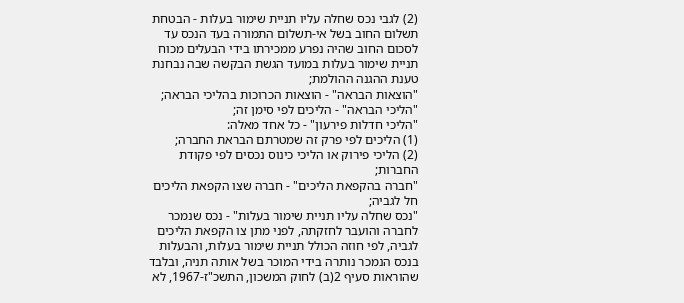(2) לגבי נכס שחלה עליו תניית שימור בעלות - הבטחת תשלום החוב בשל אי-תשלום התמורה בעד הנכס עד לסכום החוב שהיה נפרע ממכירתו בידי הבעלים מכוח תניית שימור בעלות במועד הגשת הבקשה שבה נבחנת טענת ההגנה ההולמת;
"הוצאות הבראה" - הוצאות הכרוכות בהליכי הבראה;
"הליכי הבראה" - הליכים לפי סימן זה;
"הליכי חדלות פירעון" - כל אחד מאלה:
(1) הליכים לפי פרק זה שמטרתם הבראת החברה;
(2) הליכי פירוק או הליכי כינוס נכסים לפי פקודת החברות;
"חברה בהקפאת הליכים" - חברה שצו הקפאת הליכים חל לגביה;
"נכס שחלה עליו תניית שימור בעלות" - נכס שנמכר לחברה והועבר לחזקתה, לפני מתן צו הקפאת הליכים לגביה, לפי חוזה הכולל תניית שימור בעלות, והבעלות בנכס הנמכר נותרה בידי המוכר בשל אותה תניה, ובלבד שהוראות סעיף 2(ב) לחוק המשכון, התשכ"ז-1967, לא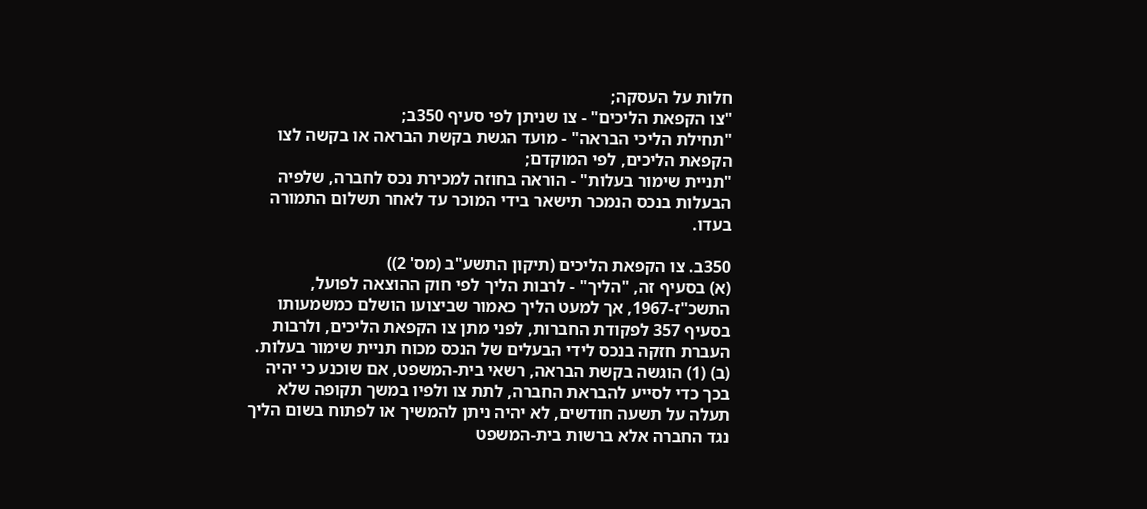חלות על העסקה;
"צו הקפאת הליכים" - צו שניתן לפי סעיף 350ב;
"תחילת הליכי הבראה" - מועד הגשת בקשת הבראה או בקשה לצו הקפאת הליכים, לפי המוקדם;
"תניית שימור בעלות" - הוראה בחוזה למכירת נכס לחברה, שלפיה הבעלות בנכס הנמכר תישאר בידי המוכר עד לאחר תשלום התמורה בעדו.

350ב. צו הקפאת הליכים (תיקון התשע"ב (מס' 2))
(א) בסעיף זה, "הליך" - לרבות הליך לפי חוק ההוצאה לפועל, התשכ"ז-1967, אך למעט הליך כאמור שביצועו הושלם כמשמעותו בסעיף 357 לפקודת החברות, לפני מתן צו הקפאת הליכים, ולרבות העברת חזקה בנכס לידי הבעלים של הנכס מכוח תניית שימור בעלות.
(ב) (1) הוגשה בקשת הבראה, רשאי בית-המשפט, אם שוכנע כי יהיה בכך כדי לסייע להבראת החברה, לתת צו ולפיו במשך תקופה שלא תעלה על תשעה חודשים, לא יהיה ניתן להמשיך או לפתוח בשום הליך נגד החברה אלא ברשות בית-המשפט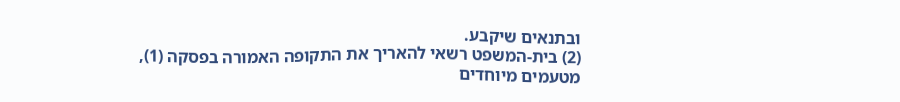ובתנאים שיקבע.
(2) בית-המשפט רשאי להאריך את התקופה האמורה בפסקה (1), מטעמים מיוחדים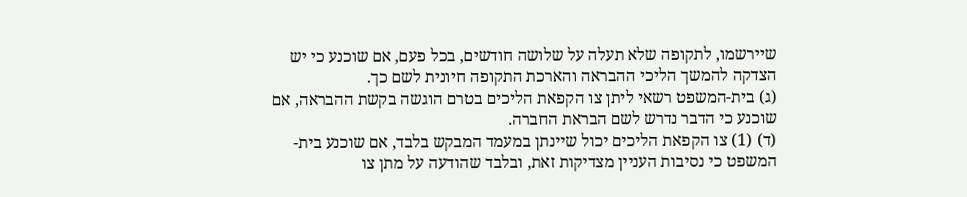שיירשמו, לתקופה שלא תעלה על שלושה חודשים, בכל פעם, אם שוכנע כי יש הצדקה להמשך הליכי ההבראה והארכת התקופה חיונית לשם כך.
(ג) בית-המשפט רשאי ליתן צו הקפאת הליכים בטרם הוגשה בקשת ההבראה, אם שוכנע כי הדבר נדרש לשם הבראת החברה.
(ד) (1) צו הקפאת הליכים יכול שיינתן במעמד המבקש בלבד, אם שוכנע בית-המשפט כי נסיבות העניין מצדיקות זאת, ובלבד שהודעה על מתן צו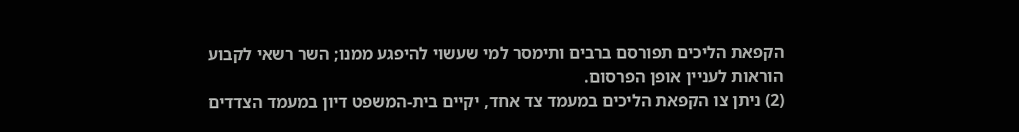הקפאת הליכים תפורסם ברבים ותימסר למי שעשוי להיפגע ממנו; השר רשאי לקבוע הוראות לעניין אופן הפרסום.
(2) ניתן צו הקפאת הליכים במעמד צד אחד, יקיים בית-המשפט דיון במעמד הצדדים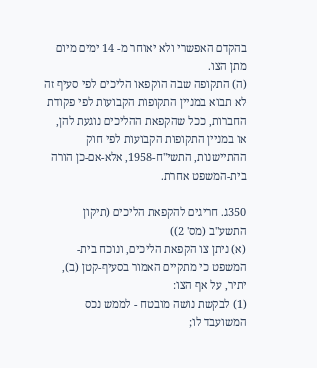בהקדם האפשרי ולא יאוחר מ- 14 ימים מיום מתן הצו.
(ה) התקופה שבה הוקפאו הליכים לפי סעיף זה לא תבוא במניין התקופות הקבועות לפי פקודת החברות, ככל שהקפאת ההליכים נוגעת להן, או במניין התקופות הקבועות לפי חוק ההתיישנות, התשי"ח-1958, אלא-אם-כן הורה בית-המשפט אחרת.

350ג. חריגים להקפאת הליכים (תיקון התשע"ב (מס' 2))
(א) ניתן צו הקפאת הליכים, ונוכח בית-המשפט כי מתקיים האמור בסעיף-קטן (ב), יתיר, על אף הצו:
(1) לבקשת נושה מובטח - לממש נכס המשועבד לו;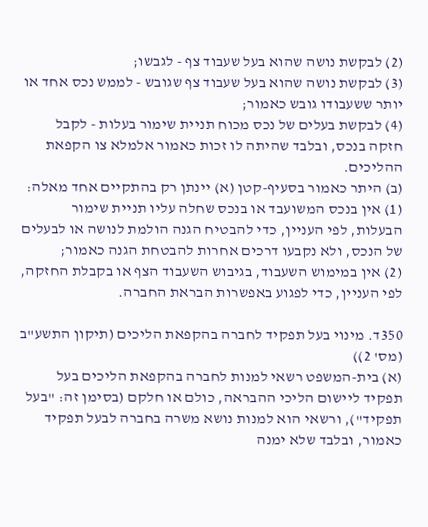(2) לבקשת נושה שהוא בעל שעבוד צף - לגבשו;
(3) לבקשת נושה שהוא בעל שעבוד צף שגובש - לממש נכס אחד או יותר ששעבודו גובש כאמור;
(4) לבקשת בעלים של נכס מכוח תניית שימור בעלות - לקבל חזקה בנכס, ובלבד שהיתה לו זכות כאמור אלמלא צו הקפאת ההליכים.
(ב) היתר כאמור בסעיף-קטן (א) יינתן רק בהתקיים אחד מאלה:
(1) אין בנכס המשועבד או בנכס שחלה עליו תניית שימור הבעלות, לפי העניין, כדי להבטיח הגנה הולמת לנושה או לבעלים של הנכס, ולא נקבעו דרכים אחרות להבטחת הגנה כאמור;
(2) אין במימוש השעבוד, בגיבוש השעבוד הצף או בקבלת החזקה, לפי העניין, כדי לפגוע באפשרות הבראת החברה.

350ד. מינוי בעל תפקיד לחברה בהקפאת הליכים (תיקון התשע"ב (מס' 2))
(א) בית-המשפט רשאי למנות לחברה בהקפאת הליכים בעל תפקיד ליישום הליכי ההבראה, כולם או חלקם (בסימן זה: "בעל תפקיד"), ורשאי הוא למנות נושא משרה בחברה לבעל תפקיד כאמור, ובלבד שלא ימנה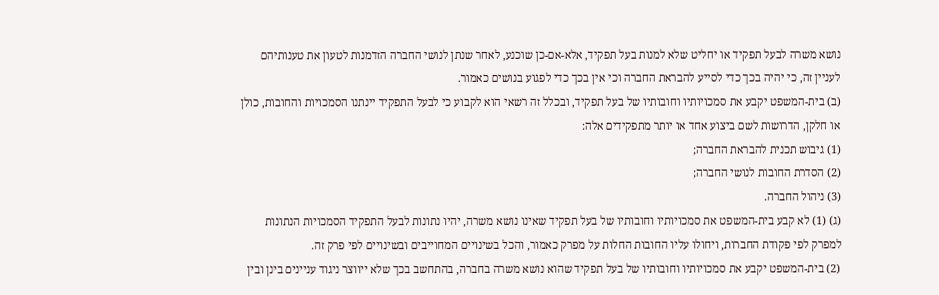נושא משרה לבעל תפקיד או יחליט שלא למנות בעל תפקיד, אלא-אם-כן שוכנע, לאחר שנתן לנושי החברה הזדמנות לטעון את טענותיהם לעניין זה, כי יהיה בכך כדי לסייע להבראת החברה וכי אין בכך כדי לפגוע בנושים כאמור.
(ב) בית-המשפט יקבע את סמכויותיו וחובותיו של בעל תפקיד, ובכלל זה רשאי הוא לקבוע כי לבעל התפקיד יינתנו הסמכויות והחובות, כולן או חלקן, הדרושות לשם ביצוע אחד או יותר מתפקידים אלה:
(1) גיבוש תכנית להבראת החברה;
(2) הסדרת החובות לנושי החברה;
(3) ניהול החברה.
(ג) (1) לא קבע בית-המשפט את סמכויותיו וחובותיו של בעל תפקיד שאינו נושא משרה, יהיו נתונות לבעל התפקיד הסמכויות הנתונות למפרק לפי פקודת החברות, ויחולו עליו החובות החלות על מפרק כאמור, והכל בשינויים המחוייבים ובשינויים לפי פרק זה.
(2) בית-המשפט יקבע את סמכויותיו וחובותיו של בעל תפקיד שהוא נושא משרה בחברה, בהתחשב בכך שלא ייווצר ניגוד עניינים בינן ובין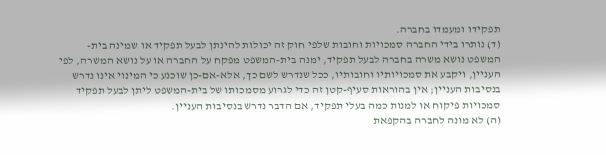תפקידו ומעמדו בחברה.
(ד) נותרו בידי החברה סמכויות וחובות שלפי חוק זה יכולות להינתן לבעל תפקיד או שמינה בית-המשפט נושא משרה בחברה לבעל תפקיד, ימנה בית-המשפט מפקח על החברה או על נושא המשרה, לפי העניין, ויקבע את סמכויותיו וחובותיו, ככל שנדרש לשם כך, אלא-אם-כן שוכנע כי המינוי אינו נדרש בנסיבות העניין; אין בהוראות סעיף-קטן זה כדי לגרוע מסמכותו של בית-המשפט ליתן לבעל תפקיד סמכויות פיקוח או למנות כמה בעלי תפקיד, אם הדבר נדרש בנסיבות העניין.
(ה) לא מונה לחברה בהקפאת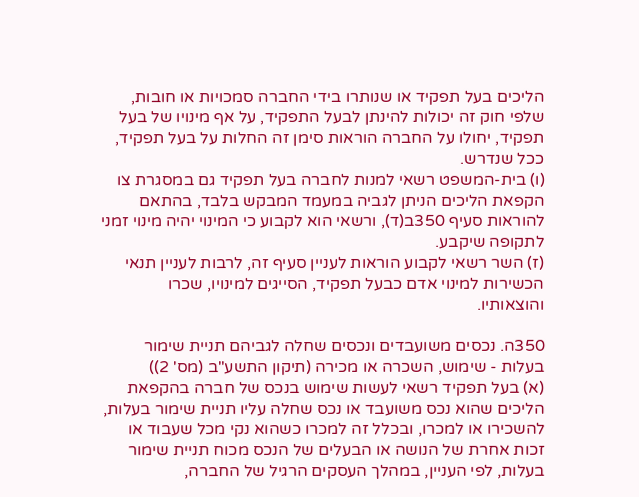הליכים בעל תפקיד או שנותרו בידי החברה סמכויות או חובות, שלפי חוק זה יכולות להינתן לבעל התפקיד, על אף מינויו של בעל תפקיד, יחולו על החברה הוראות סימן זה החלות על בעל תפקיד, ככל שנדרש.
(ו) בית-המשפט רשאי למנות לחברה בעל תפקיד גם במסגרת צו הקפאת הליכים הניתן לגביה במעמד המבקש בלבד, בהתאם להוראות סעיף 350ב(ד), ורשאי הוא לקבוע כי המינוי יהיה מינוי זמני לתקופה שיקבע.
(ז) השר רשאי לקבוע הוראות לעניין סעיף זה, לרבות לעניין תנאי הכשירות למינוי אדם כבעל תפקיד, הסייגים למינויו, שכרו והוצאותיו.

350ה. נכסים משועבדים ונכסים שחלה לגביהם תניית שימור בעלות - שימוש, השכרה או מכירה (תיקון התשע"ב (מס' 2))
(א) בעל תפקיד רשאי לעשות שימוש בנכס של חברה בהקפאת הליכים שהוא נכס משועבד או נכס שחלה עליו תניית שימור בעלות, להשכירו או למכרו, ובכלל זה למכרו כשהוא נקי מכל שעבוד או זכות אחרת של הנושה או הבעלים של הנכס מכוח תניית שימור בעלות, לפי העניין, במהלך העסקים הרגיל של החברה,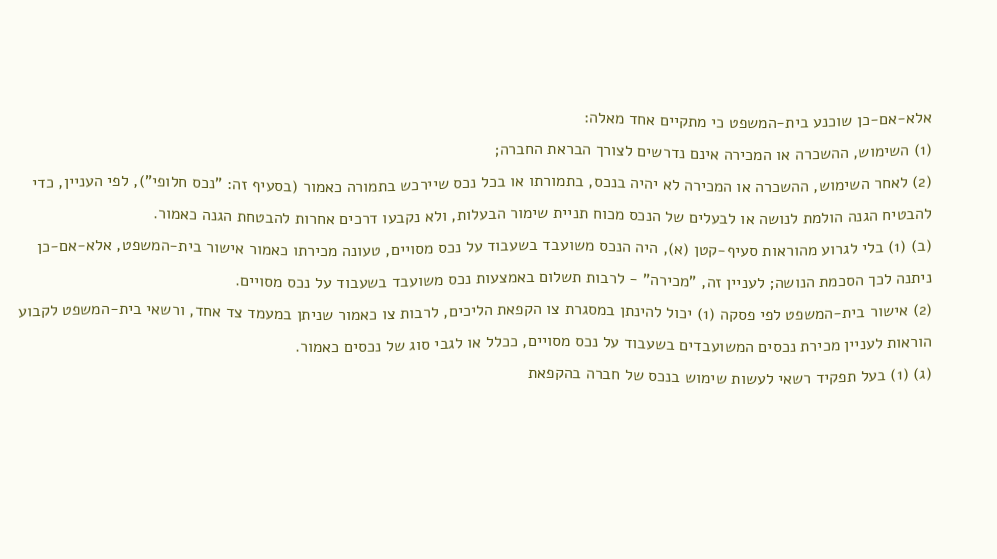אלא-אם-כן שוכנע בית-המשפט כי מתקיים אחד מאלה:
(1) השימוש, ההשכרה או המכירה אינם נדרשים לצורך הבראת החברה;
(2) לאחר השימוש, ההשכרה או המכירה לא יהיה בנכס, בתמורתו או בכל נכס שיירכש בתמורה כאמור (בסעיף זה: "נכס חלופי"), לפי העניין, כדי להבטיח הגנה הולמת לנושה או לבעלים של הנכס מכוח תניית שימור הבעלות, ולא נקבעו דרכים אחרות להבטחת הגנה כאמור.
(ב) (1) בלי לגרוע מהוראות סעיף-קטן (א), היה הנכס משועבד בשעבוד על נכס מסויים, טעונה מכירתו כאמור אישור בית-המשפט, אלא-אם-כן ניתנה לכך הסכמת הנושה; לעניין זה, "מכירה" - לרבות תשלום באמצעות נכס משועבד בשעבוד על נכס מסויים.
(2) אישור בית-המשפט לפי פסקה (1) יכול להינתן במסגרת צו הקפאת הליכים, לרבות צו כאמור שניתן במעמד צד אחד, ורשאי בית-המשפט לקבוע הוראות לעניין מכירת נכסים המשועבדים בשעבוד על נכס מסויים, ככלל או לגבי סוג של נכסים כאמור.
(ג) (1) בעל תפקיד רשאי לעשות שימוש בנכס של חברה בהקפאת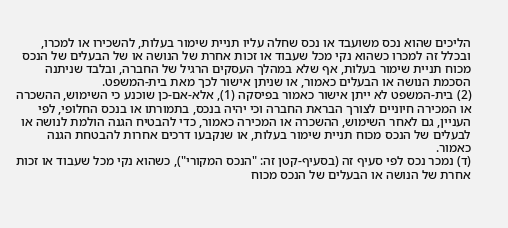הליכים שהוא נכס משועבד או נכס שחלה עליו תניית שימור בעלות, להשכירו או למכרו, ובכלל זה למכרו כשהוא נקי מכל שעבוד או זכות אחרת של הנושה או של הבעלים של הנכס מכוח תניית שימור בעלות, אף שלא במהלך העסקים הרגיל של החברה, ובלבד שניתנה הסכמת הנושה או הבעלים כאמור, או שניתן אישור לכך מאת בית-המשפט.
(2) בית-המשפט לא ייתן אישור כאמור בפיסקה (1), אלא-אם-כן שוכנע כי השימוש, ההשכרה או המכירה חיוניים לצורך הבראת החברה וכי יהיה בנכס, בתמורתו או בנכס החלופי, לפי העניין, גם לאחר השימוש, ההשכרה או המכירה כאמור, כדי להבטיח הגנה הולמת לנושה או לבעלים של הנכס מכוח תניית שימור בעלות, או שנקבעו דרכים אחרות להבטחת הגנה כאמור.
(ד) נמכר נכס לפי סעיף זה (בסעיף-קטן זה: "הנכס המקורי"), כשהוא נקי מכל שעבוד או זכות אחרת של הנושה או הבעלים של הנכס מכוח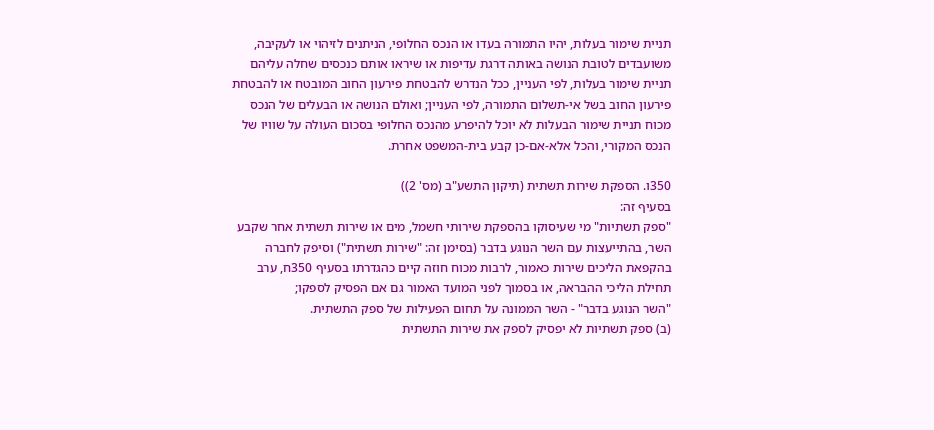תניית שימור בעלות, יהיו התמורה בעדו או הנכס החלופי, הניתנים לזיהוי או לעקיבה, משועבדים לטובת הנושה באותה דרגת עדיפות או שיראו אותם כנכסים שחלה עליהם תניית שימור בעלות, לפי העניין, ככל הנדרש להבטחת פירעון החוב המובטח או להבטחת פירעון החוב בשל אי-תשלום התמורה, לפי העניין; ואולם הנושה או הבעלים של הנכס מכוח תניית שימור הבעלות לא יוכל להיפרע מהנכס החלופי בסכום העולה על שוויו של הנכס המקורי, והכל אלא-אם-כן קבע בית-המשפט אחרת.

350ו. הספקת שירות תשתית (תיקון התשע"ב (מס' 2))
בסעיף זה:
"ספק תשתיות" מי שעיסוקו בהספקת שירותי חשמל, מים או שירות תשתית אחר שקבע השר, בהתייעצות עם השר הנוגע בדבר (בסימן זה: "שירות תשתית") וסיפק לחברה בהקפאת הליכים שירות כאמור, לרבות מכוח חוזה קיים כהגדרתו בסעיף 350ח, ערב תחילת הליכי ההבראה, או בסמוך לפני המועד האמור גם אם הפסיק לספקו;
"השר הנוגע בדבר" - השר הממונה על תחום הפעילות של ספק התשתית.
(ב) ספק תשתיות לא יפסיק לספק את שירות התשתית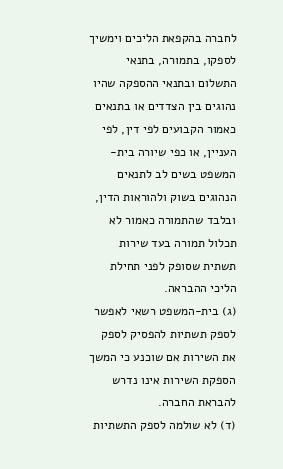לחברה בהקפאת הליכים וימשיך לספקו, בתמורה, בתנאי התשלום ובתנאי ההספקה שהיו נהוגים בין הצדדים או בתנאים כאמור הקבועים לפי דין, לפי העניין, או כפי שיורה בית-המשפט בשים לב לתנאים הנהוגים בשוק ולהוראות הדין, ובלבד שהתמורה כאמור לא תכלול תמורה בעד שירות תשתית שסופק לפני תחילת הליכי ההבראה.
(ג) בית-המשפט רשאי לאפשר לספק תשתיות להפסיק לספק את השירות אם שוכנע כי המשך הספקת השירות אינו נדרש להבראת החברה.
(ד) לא שולמה לספק התשתיות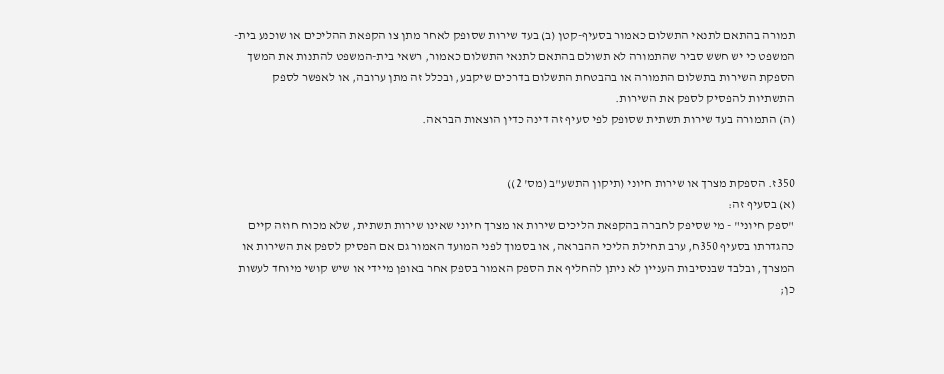תמורה בהתאם לתנאי התשלום כאמור בסעיף-קטן (ב) בעד שירות שסופק לאחר מתן צו הקפאת ההליכים או שוכנע בית-המשפט כי יש חשש סביר שהתמורה לא תשולם בהתאם לתנאי התשלום כאמור, רשאי בית-המשפט להתנות את המשך הספקת השירות בתשלום התמורה או בהבטחת התשלום בדרכים שיקבע, ובכלל זה מתן ערובה, או לאפשר לספק התשתיות להפסיק לספק את השירות.
(ה) התמורה בעד שירות תשתית שסופק לפי סעיף זה דינה כדין הוצאות הבראה.


350ז. הספקת מצרך או שירות חיוני (תיקון התשע"ב (מס' 2))
(א) בסעיף זה:
"ספק חיוני" - מי שסיפק לחברה בהקפאת הליכים שירות או מצרך חיוני שאינו שירות תשתית, שלא מכוח חוזה קיים כהגדרתו בסעיף 350ח, ערב תחילת הליכי ההבראה, או בסמוך לפני המועד האמור גם אם הפסיק לספק את השירות או המצרך, ובלבד שבנסיבות העניין לא ניתן להחליף את הספק האמור בספק אחר באופן מיידי או שיש קושי מיוחד לעשות כן;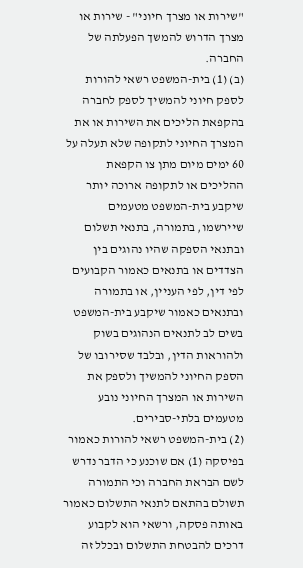"שירות או מצרך חיוני" - שירות או מצרך הדרוש להמשך הפעלתה של החברה.
(ב) (1) בית-המשפט רשאי להורות לספק חיוני להמשיך לספק לחברה בהקפאת הליכים את השירות או את המצרך החיוני לתקופה שלא תעלה על 60 ימים מיום מתן צו הקפאת ההליכים או לתקופה ארוכה יותר שיקבע בית-המשפט מטעמים שיירשמו, בתמורה, בתנאי תשלום ובתנאי הספקה שהיו נהוגים בין הצדדים או בתנאים כאמור הקבועים לפי דין, לפי העניין, או בתמורה ובתנאים כאמור שיקבע בית-המשפט בשים לב לתנאים הנהוגים בשוק ולהוראות הדין, ובלבד שסירובו של הספק החיוני להמשיך ולספק את השירות או המצרך החיוני נובע מטעמים בלתי-סבירים.
(2) בית-המשפט רשאי להורות כאמור בפיסקה (1) אם שוכנע כי הדבר נדרש לשם הבראת החברה וכי התמורה תשולם בהתאם לתנאי התשלום כאמור באותה פסקה, ורשאי הוא לקבוע דרכים להבטחת התשלום ובכלל זה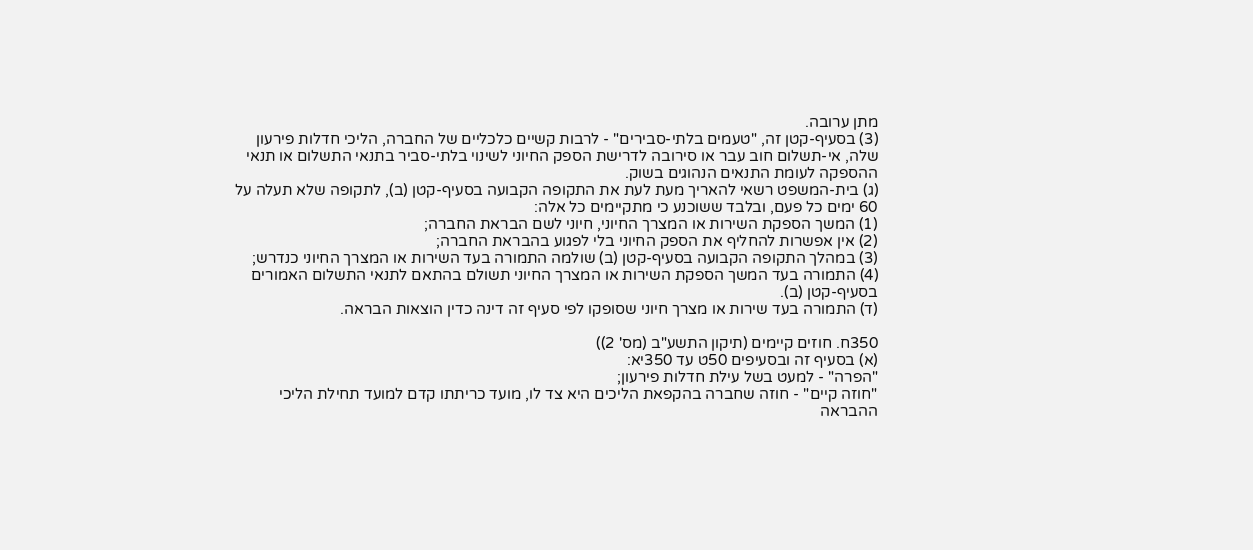מתן ערובה.
(3) בסעיף-קטן זה, "טעמים בלתי-סבירים" - לרבות קשיים כלכליים של החברה, הליכי חדלות פירעון שלה, אי-תשלום חוב עבר או סירובה לדרישת הספק החיוני לשינוי בלתי-סביר בתנאי התשלום או תנאי ההספקה לעומת התנאים הנהוגים בשוק.
(ג) בית-המשפט רשאי להאריך מעת לעת את התקופה הקבועה בסעיף-קטן (ב), לתקופה שלא תעלה על 60 ימים כל פעם, ובלבד ששוכנע כי מתקיימים כל אלה:
(1) המשך הספקת השירות או המצרך החיוני, חיוני לשם הבראת החברה;
(2) אין אפשרות להחליף את הספק החיוני בלי לפגוע בהבראת החברה;
(3) במהלך התקופה הקבועה בסעיף-קטן (ב) שולמה התמורה בעד השירות או המצרך החיוני כנדרש;
(4) התמורה בעד המשך הספקת השירות או המצרך החיוני תשולם בהתאם לתנאי התשלום האמורים בסעיף-קטן (ב).
(ד) התמורה בעד שירות או מצרך חיוני שסופקו לפי סעיף זה דינה כדין הוצאות הבראה.

350ח. חוזים קיימים (תיקון התשע"ב (מס' 2))
(א) בסעיף זה ובסעיפים 50ט עד 350יא:
"הפרה" - למעט בשל עילת חדלות פירעון;
"חוזה קיים" - חוזה שחברה בהקפאת הליכים היא צד לו, מועד כריתתו קדם למועד תחילת הליכי ההבראה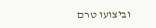וביצועו טרם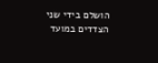הושלם בידי שני הצדדים במועד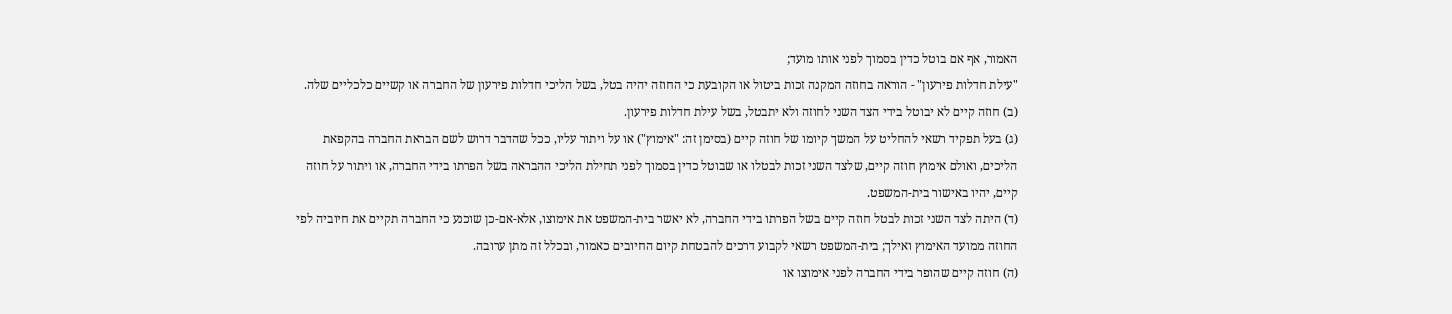האמור, אף אם בוטל כדין בסמוך לפני אותו מועד;
"עילת חדלות פירעון" - הוראה בחוזה המקנה זכות ביטול או הקובעת כי החוזה יהיה בטל, בשל הליכי חדלות פירעון של החברה או קשיים כלכליים שלה.
(ב) חוזה קיים לא יבוטל בידי הצד השני לחוזה ולא יתבטל, בשל עילת חדלות פירעון.
(ג) בעל תפקיד רשאי להחליט על המשך קיומו של חוזה קיים (בסימן זה: "אימוץ") או על ויתור עליו, ככל שהדבר דרוש לשם הבראת החברה בהקפאת הליכים, ואולם אימוץ חוזה קיים, שלצד השני זכות לבטלו או שבוטל כדין בסמוך לפני תחילת הליכי ההבראה בשל הפרתו בידי החברה, או ויתור על חוזה קיים, יהיו באישור בית-המשפט.
(ד) היתה לצד השני זכות לבטל חוזה קיים בשל הפרתו בידי החברה, לא יאשר בית-המשפט את אימוצו, אלא-אם-כן שוכנע כי החברה תקיים את חיוביה לפי החוזה ממועד האימוץ ואילך; בית-המשפט רשאי לקבוע דרכים להבטחת קיום החיובים כאמור, ובכלל זה מתן ערובה.
(ה) חוזה קיים שהופר בידי החברה לפני אימוצו או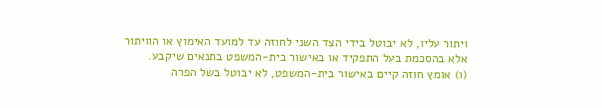ויתור עליו, לא יבוטל בידי הצד השני לחוזה עד למועד האימוץ או הוויתור אלא בהסכמת בעל התפקיד או באישור בית-המשפט בתנאים שיקבע.
(ו) אומץ חוזה קיים באישור בית-המשפט, לא יבוטל בשל הפרה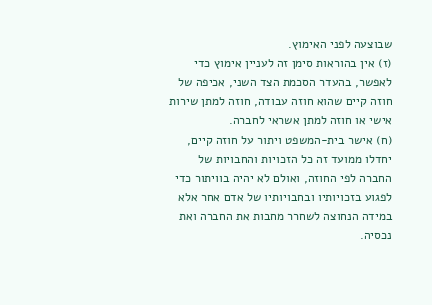שבוצעה לפני האימוץ.
(ז) אין בהוראות סימן זה לעניין אימוץ כדי לאפשר, בהעדר הסכמת הצד השני, אכיפה של חוזה קיים שהוא חוזה עבודה, חוזה למתן שירות אישי או חוזה למתן אשראי לחברה.
(ח) אישר בית-המשפט ויתור על חוזה קיים, יחדלו ממועד זה כל הזכויות והחבויות של החברה לפי החוזה, ואולם לא יהיה בוויתור כדי לפגוע בזכויותיו ובחבויותיו של אדם אחר אלא במידה הנחוצה לשחרר מחבות את החברה ואת נכסיה.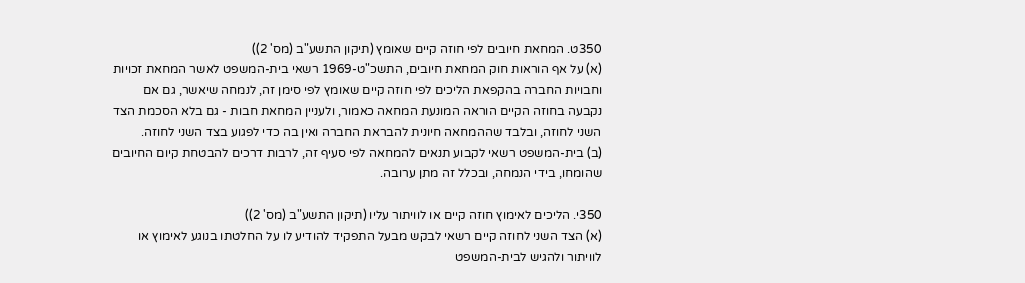350ט. המחאת חיובים לפי חוזה קיים שאומץ (תיקון התשע"ב (מס' 2))
(א) על אף הוראות חוק המחאת חיובים, התשכ"ט-1969 רשאי בית-המשפט לאשר המחאת זכויות וחבויות החברה בהקפאת הליכים לפי חוזה קיים שאומץ לפי סימן זה, לנמחה שיאשר, גם אם נקבעה בחוזה הקיים הוראה המונעת המחאה כאמור, ולעניין המחאת חבות - גם בלא הסכמת הצד השני לחוזה, ובלבד שההמחאה חיונית להבראת החברה ואין בה כדי לפגוע בצד השני לחוזה.
(ב) בית-המשפט רשאי לקבוע תנאים להמחאה לפי סעיף זה, לרבות דרכים להבטחת קיום החיובים שהומחו, בידי הנמחה, ובכלל זה מתן ערובה.

350י. הליכים לאימוץ חוזה קיים או לוויתור עליו (תיקון התשע"ב (מס' 2))
(א) הצד השני לחוזה קיים רשאי לבקש מבעל התפקיד להודיע לו על החלטתו בנוגע לאימוץ או לוויתור ולהגיש לבית-המשפט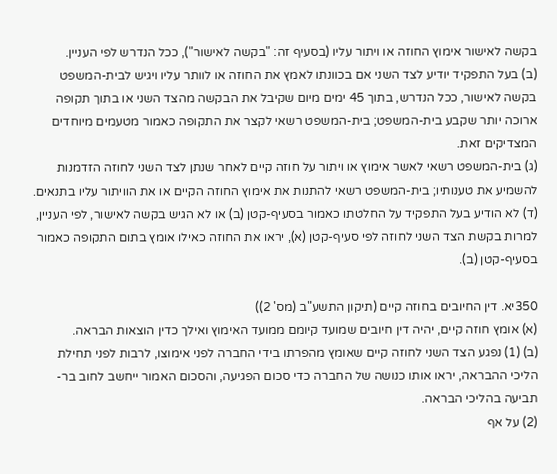בקשה לאישור אימוץ החוזה או ויתור עליו (בסעיף זה: "בקשה לאישור"), ככל הנדרש לפי העניין.
(ב) בעל התפקיד יודיע לצד השני אם בכוונתו לאמץ את החוזה או לוותר עליו ויגיש לבית-המשפט בקשה לאישור, ככל הנדרש, בתוך 45 ימים מיום שקיבל את הבקשה מהצד השני או בתוך תקופה ארוכה יותר שקבע בית-המשפט; בית-המשפט רשאי לקצר את התקופה כאמור מטעמים מיוחדים המצדיקים זאת.
(ג) בית-המשפט רשאי לאשר אימוץ או ויתור על חוזה קיים לאחר שנתן לצד השני לחוזה הזדמנות להשמיע את טענותיו; בית-המשפט רשאי להתנות את אימוץ החוזה הקיים או את הוויתור עליו בתנאים.
(ד) לא הודיע בעל התפקיד על החלטתו כאמור בסעיף-קטן (ב) או לא הגיש בקשה לאישור, לפי העניין, למרות בקשת הצד השני לחוזה לפי סעיף-קטן (א), יראו את החוזה כאילו אומץ בתום התקופה כאמור בסעיף-קטן (ב).

350יא. דין החיובים בחוזה קיים (תיקון התשע"ב (מס' 2))
(א) אומץ חוזה קיים, יהיה דין חיובים שמועד קיומם ממועד האימוץ ואילך כדין הוצאות הבראה.
(ב) (1) נפגע הצד השני לחוזה קיים שאומץ מהפרתו בידי החברה לפני אימוצו, לרבות לפני תחילת הליכי ההבראה, יראו אותו כנושה של החברה כדי סכום הפגיעה, והסכום האמור ייחשב לחוב בר-תביעה בהליכי הבראה.
(2) על אף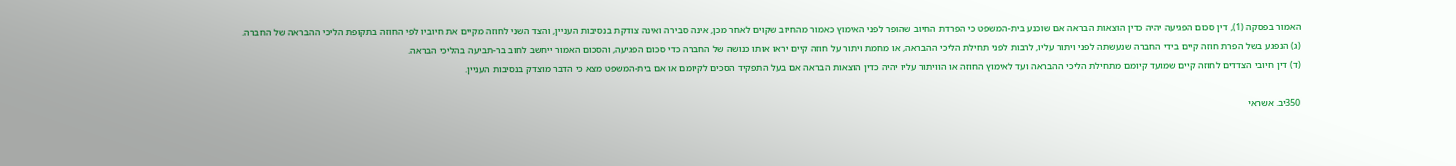האמור בפסקה (1), דין סכום הפגיעה יהיה כדין הוצאות הבראה אם שוכנע בית-המשפט כי הפרדת החיוב שהופר לפני האימוץ כאמור מהחיוב שקוים לאחר מכן, אינה סבירה ואינה צודקת בנסיבות העניין, והצד השני לחוזה מקיים את חיוביו לפי החוזה בתקופת הליכי ההבראה של החברה.
(ג) הנפגע בשל הפרת חוזה קיים בידי החברה שנעשתה לפני ויתור עליו, לרבות לפני תחילת הליכי ההבראה, או מחמת ויתור על חוזה קיים יראו אותו כנושה של החברה כדי סכום הפגיעה, והסכום האמור ייחשב לחוב בר-תביעה בהליכי הבראה.
(ד) דין חיובי הצדדים לחוזה קיים שמועד קיומם מתחילת הליכי ההבראה ועד לאימוץ החוזה או הוויתור עליו יהיה כדין הוצאות הבראה אם בעל התפקיד הסכים לקיומם או אם בית-המשפט מצא כי הדבר מוצדק בנסיבות העניין.

350יב. אשראי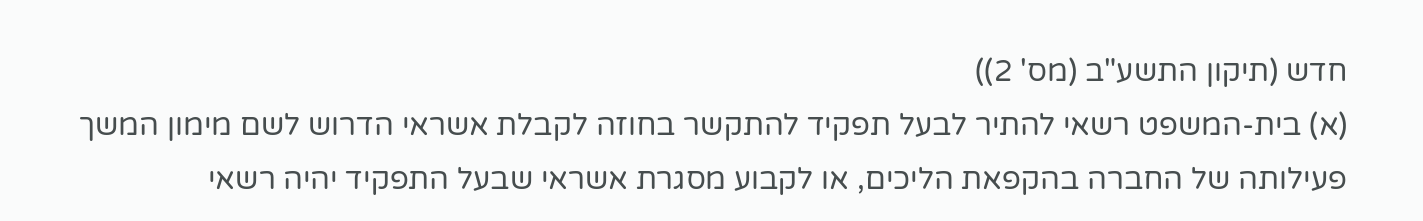חדש (תיקון התשע"ב (מס' 2))
(א) בית-המשפט רשאי להתיר לבעל תפקיד להתקשר בחוזה לקבלת אשראי הדרוש לשם מימון המשך פעילותה של החברה בהקפאת הליכים, או לקבוע מסגרת אשראי שבעל התפקיד יהיה רשאי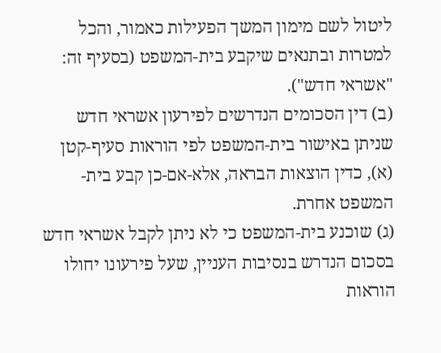ליטול לשם מימון המשך הפעילות כאמור, והכל למטרות ובתנאים שיקבע בית-המשפט (בסעיף זה: "אשראי חדש").
(ב) דין הסכומים הנדרשים לפירעון אשראי חדש שניתן באישור בית-המשפט לפי הוראות סעיף-קטן (א), כדין הוצאות הבראה, אלא-אם-כן קבע בית-המשפט אחרת.
(ג) שוכנע בית-המשפט כי לא ניתן לקבל אשראי חדש בסכום הנדרש בנסיבות העניין, שעל פירעונו יחולו הוראות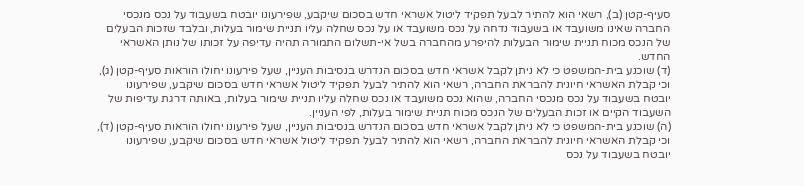סעיף-קטן (ב), רשאי הוא להתיר לבעל תפקיד ליטול אשראי חדש בסכום שיקבע, שפירעונו יובטח בשעבוד על נכס מנכסי החברה שאינו משועבד או בשעבוד נדחה על נכס משועבד או על נכס שחלה עליו תניית שימור בעלות, ובלבד שזכות הבעלים של הנכס מכוח תניית שימור הבעלות להיפרע מהחברה בשל אי-תשלום התמורה תהיה עדיפה על זכותו של נותן האשראי החדש.
(ד) שוכנע בית-המשפט כי לא ניתן לקבל אשראי חדש בסכום הנדרש בנסיבות העניין, שעל פירעונו יחולו הוראות סעיף-קטן (ג), וכי קבלת האשראי חיונית להבראת החברה, רשאי הוא להתיר לבעל תפקיד ליטול אשראי חדש בסכום שיקבע, שפירעונו יובטח בשעבוד על נכס מנכסי החברה, שהוא נכס משועבד או נכס שחלה עליו תניית שימור בעלות, באותה דרגת עדיפות של השעבוד הקיים או זכות הבעלים של הנכס מכוח תניית שימור בעלות, לפי העניין.
(ה) שוכנע בית-המשפט כי לא ניתן לקבל אשראי חדש בסכום הנדרש בנסיבות העניין, שעל פירעונו יחולו הוראות סעיף-קטן (ד), וכי קבלת האשראי חיונית להבראת החברה, רשאי הוא להתיר לבעל תפקיד ליטול אשראי חדש בסכום שיקבע, שפירעונו יובטח בשעבוד על נכס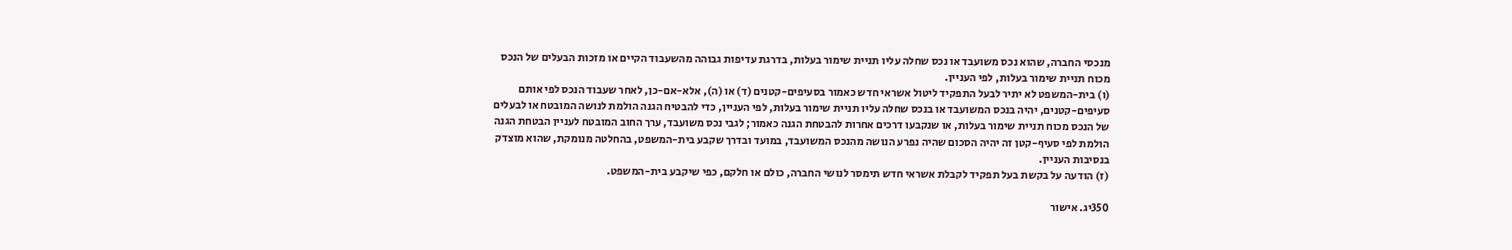מנכסי החברה, שהוא נכס משועבד או נכס שחלה עליו תניית שימור בעלות, בדרגת עדיפות גבוהה מהשעבוד הקיים או מזכות הבעלים של הנכס מכוח תניית שימור בעלות, לפי העניין.
(ו) בית-המשפט לא יתיר לבעל התפקיד ליטול אשראי חדש כאמור בסעיפים-קטנים (ד) או (ה), אלא-אם-כן, לאחר שעבוד הנכס לפי אותם סעיפים-קטנים, יהיה בנכס המשועבד או בנכס שחלה עליו תניית שימור בעלות, לפי העניין, כדי להבטיח הגנה הולמת לנושה המובטח או לבעלים של הנכס מכוח תניית שימור בעלות, או שנקבעו דרכים אחרות להבטחת הגנה כאמור; לגבי נכס משועבד, ערך החוב המובטח לעניין הבטחת הגנה הולמת לפי סעיף-קטן זה יהיה הסכום שהיה נפרע הנושה מהנכס המשועבד, במועד ובדרך שקבע בית-המשפט, בהחלטה מנומקת, שהוא מוצדק בנסיבות העניין.
(ז) הודעה על בקשת בעל תפקיד לקבלת אשראי חדש תימסר לנושי החברה, כולם או חלקם, כפי שיקבע בית-המשפט.

350יג. אישור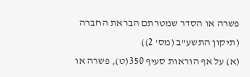פשרה או הסדר שמטרתם הבראת החברה (תיקון התשע"ב (מס' 2))
(א) על אף הוראות סעיף 350(ט), פשרה או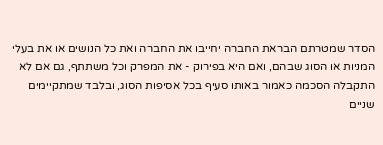הסדר שמטרתם הבראת החברה יחייבו את החברה ואת כל הנושים או את בעלי המניות או הסוג שבהם, ואם היא בפירוק - את המפרק וכל משתתף, גם אם לא התקבלה הסכמה כאמור באותו סעיף בכל אסיפות הסוג, ובלבד שמתקיימים שניים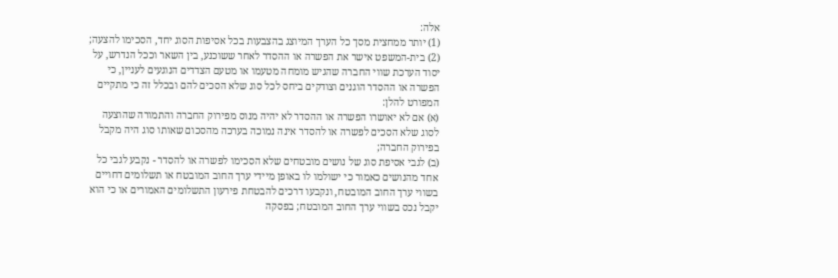אלה:
(1) יותר ממחצית מסך כל הערך המיוצג בהצבעות בכל אסיפות הסוג יחד, הסכימו להצעה;
(2) בית-המשפט אישר את הפשרה או ההסדר לאחר ששוכנע, בין השאר וככל הנדרש, על יסוד הערכת שווי החברה שהגיש מומחה מטעמו או מטעם הצדדים הנוגעים לעניין, כי הפשרה או ההסדר הוגנים וצודקים ביחס לכל סוג שלא הסכים להם ובכלל זה כי מתקיים המפורט להלן:
(א) אם לא יאושרו הפשרה או ההסדר לא יהיה מנוס מפירוק החברה והתמורה שהוצעה לסוג שלא הסכים לפשרה או להסדר אינה נמוכה בערכה מהסכום שאותו סוג היה מקבל בפירוק החברה;
(ב) לגבי אסיפת סוג של נושים מובטחים שלא הסכימו לפשרה או להסדר - נקבע לגבי כל אחד מהנושים כאמור כי ישולמו לו באופן מיידי ערך החוב המובטח או תשלומים דחויים בשווי ערך החוב המובטח, ונקבעו דרכים להבטחת פירעון התשלומים האמורים או כי הוא יקבל נכס בשווי ערך החוב המובטח; בפסקה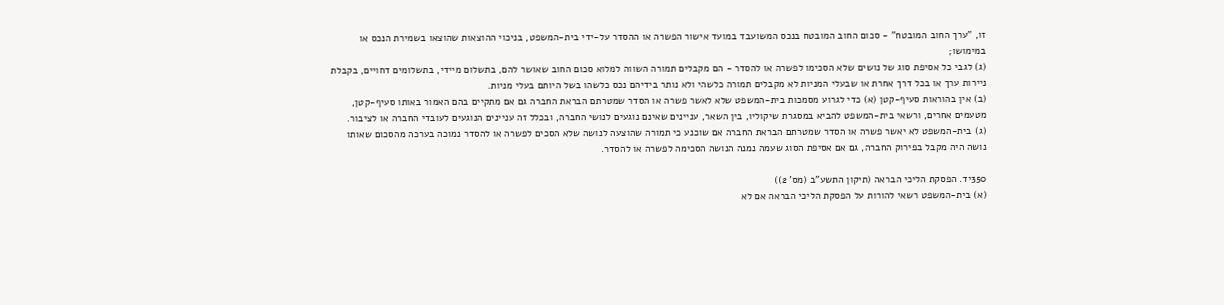זו, "ערך החוב המובטח" - סכום החוב המובטח בנכס המשועבד במועד אישור הפשרה או ההסדר על-ידי בית-המשפט, בניכוי ההוצאות שהוצאו בשמירת הנכס או במימושו;
(ג) לגבי כל אסיפת סוג של נושים שלא הסכימו לפשרה או להסדר - הם מקבלים תמורה השווה למלוא סכום החוב שאושר להם, בתשלום מיידי, בתשלומים דחויים, בקבלת ניירות ערך או בכל דרך אחרת או שבעלי המניות לא מקבלים תמורה כלשהי ולא נותר בידיהם נכס כלשהו בשל היותם בעלי מניות.
(ב) אין בהוראות סעיף-קטן (א) כדי לגרוע מסמכות בית-המשפט שלא לאשר פשרה או הסדר שמטרתם הבראת החברה גם אם מתקיים בהם האמור באותו סעיף-קטן, מטעמים אחרים, ורשאי בית-המשפט להביא במסגרת שיקוליו, בין השאר, עניינים שאינם נוגעים לנושי החברה, ובכלל זה עניינים הנוגעים לעובדי החברה או לציבור.
(ג) בית-המשפט לא יאשר פשרה או הסדר שמטרתם הבראת החברה אם שוכנע כי תמורה שהוצעה לנושה שלא הסכים לפשרה או להסדר נמוכה בערכה מהסכום שאותו נושה היה מקבל בפירוק החברה, גם אם אסיפת הסוג שעמה נמנה הנושה הסכימה לפשרה או להסדר.

350יד. הפסקת הליכי הבראה (תיקון התשע"ב (מס' 2))
(א) בית-המשפט רשאי להורות על הפסקת הליכי הבראה אם לא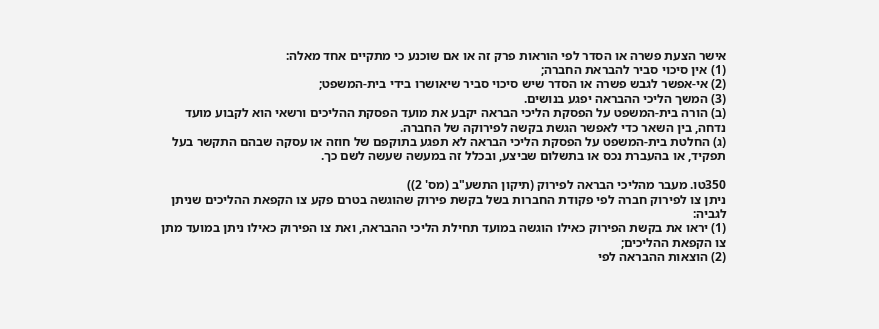אישר הצעת פשרה או הסדר לפי הוראות פרק זה או אם שוכנע כי מתקיים אחד מאלה:
(1) אין סיכוי סביר להבראת החברה;
(2) אי-אפשר לגבש פשרה או הסדר שיש סיכוי סביר שיאושרו בידי בית-המשפט;
(3) המשך הליכי ההבראה יפגע בנושים.
(ב) הורה בית-המשפט על הפסקת הליכי הבראה יקבע את מועד הפסקת ההליכים ורשאי הוא לקבוע מועד נדחה, בין השאר כדי לאפשר הגשת בקשה לפירוקה של החברה.
(ג) החלטת בית-המשפט על הפסקת הליכי הבראה לא תפגע בתוקפם של חוזה או עסקה שבהם התקשר בעל תפקיד, או בהעברת נכס או בתשלום שביצע, ובכלל זה במעשה שעשה לשם כך.

350טו. מעבר מהליכי הבראה לפירוק (תיקון התשע"ב (מס' 2))
ניתן צו לפירוק חברה לפי פקודת החברות בשל בקשת פירוק שהוגשה בטרם פקע צו הקפאת ההליכים שניתן לגביה:
(1) יראו את בקשת הפירוק כאילו הוגשה במועד תחילת הליכי ההבראה, ואת צו הפירוק כאילו ניתן במועד מתן צו הקפאת ההליכים;
(2) הוצאות ההבראה לפי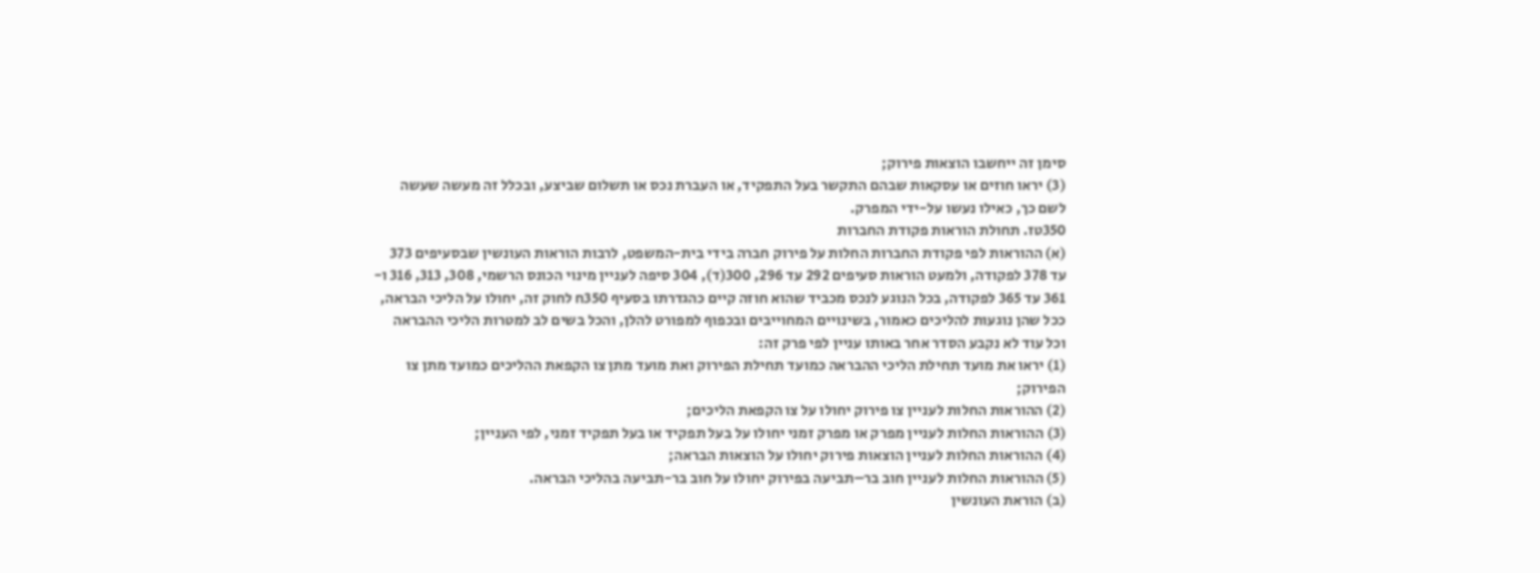סימן זה ייחשבו הוצאות פירוק;
(3) יראו חוזים או עסקאות שבהם התקשר בעל התפקיד, או העברת נכס או תשלום שביצע, ובכלל זה מעשה שעשה לשם כך, כאילו נעשו על-ידי המפרק.
350טז. תחולת הוראות פקודת החברות
(א) ההוראות לפי פקודת החברות החלות על פירוק חברה בידי בית-המשפט, לרבות הוראות העונשין שבסעיפים 373 עד 378 לפקודה, ולמעט הוראות סעיפים 292 עד 296, 300(ד), 304 סיפה לעניין מינוי הכונס הרשמי, 308, 313, 316 ו- 361 עד 365 לפקודה, בכל הנוגע לנכס מכביד שהוא חוזה קיים כהגדרתו בסעיף 350ח לחוק זה, יחולו על הליכי הבראה, ככל שהן נוגעות להליכים כאמור, בשינויים המחוייבים ובכפוף למפורט להלן, והכל בשים לב למטרות הליכי ההבראה וכל עוד לא נקבע הסדר אחר באותו עניין לפי פרק זה:
(1) יראו את מועד תחילת הליכי ההבראה כמועד תחילת הפירוק ואת מועד מתן צו הקפאת ההליכים כמועד מתן צו הפירוק;
(2) ההוראות החלות לעניין צו פירוק יחולו על צו הקפאת הליכים;
(3) ההוראות החלות לעניין מפרק או מפרק זמני יחולו על בעל תפקיד או בעל תפקיד זמני, לפי העניין;
(4) ההוראות החלות לעניין הוצאות פירוק יחולו על הוצאות הבראה;
(5) ההוראות החלות לעניין חוב בר–תביעה בפירוק יחולו על חוב בר-תביעה בהליכי הבראה.
(ב) הוראת העונשין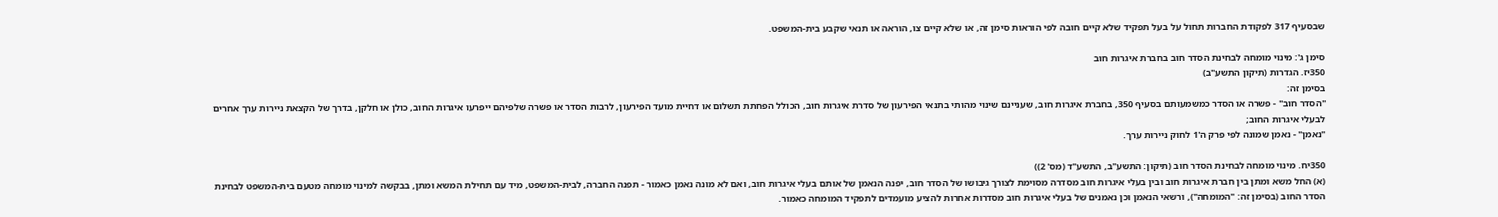שבסעיף 317 לפקודת החברות תחול על בעל תפקיד שלא קיים חובה לפי הוראות סימן זה, או שלא קיים צו, הוראה או תנאי שקבע בית-המשפט.

סימן ג': מינוי מומחה לבחינת הסדר חוב בחברת איגרות חוב
350יז. הגדרות (תיקון התשע"ב)
בסימן זה:
"הסדר חוב" - פשרה או הסדר כמשמעותם בסעיף 350, בחברת איגרות חוב, שעניינם שינוי מהותי בתנאי הפירעון של סדרת איגרות חוב, הכולל הפחתת תשלום או דחיית מועד הפירעון, לרבות הסדר או פשרה שלפיהם ייפרעו איגרות החוב, כולן או חלקן, בדרך של הקצאת ניירות ערך אחרים לבעלי איגרות החוב;
"נאמן" - נאמן שמונה לפי פרק ה'1 לחוק ניירות ערך.

350יח. מינוי מומחה לבחינת הסדר חוב (תיקון: התשע"ב, התשע"ד (מס' 2))
(א) החל משא ומתן בין חברת איגרות חוב ובין בעלי איגרות חוב מסדרה מסוימת לצורך גיבושו של הסדר חוב, יפנה הנאמן של אותם בעלי איגרות חוב, ואם לא מונה נאמן כאמור - תפנה החברה, לבית-המשפט, מיד עם תחילת המשא ומתן, בבקשה למינוי מומחה מטעם בית-המשפט לבחינת הסדר החוב (בסימן זה: "המומחה"), ורשאי הנאמן וכן נאמנים של בעלי איגרות חוב מסדרות אחרות להציע מועמדים לתפקיד המומחה כאמור.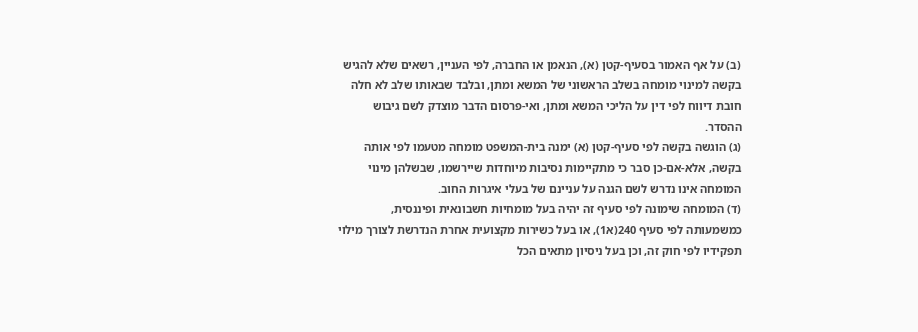(ב) על אף האמור בסעיף-קטן (א), הנאמן או החברה, לפי העניין, רשאים שלא להגיש בקשה למינוי מומחה בשלב הראשוני של המשא ומתן, ובלבד שבאותו שלב לא חלה חובת דיווח לפי דין על הליכי המשא ומתן, ואי-פרסום הדבר מוצדק לשם גיבוש ההסדר.
(ג) הוגשה בקשה לפי סעיף-קטן (א) ימנה בית-המשפט מומחה מטעמו לפי אותה בקשה, אלא-אם-כן סבר כי מתקיימות נסיבות מיוחדות שיירשמו, שבשלהן מינוי המומחה אינו נדרש לשם הגנה על עניינם של בעלי איגרות החוב.
(ד) המומחה שימונה לפי סעיף זה יהיה בעל מומחיות חשבונאית ופיננסית, כמשמעותה לפי סעיף 240(א1), או בעל כשירות מקצועית אחרת הנדרשת לצורך מילוי תפקידיו לפי חוק זה, וכן בעל ניסיון מתאים הכל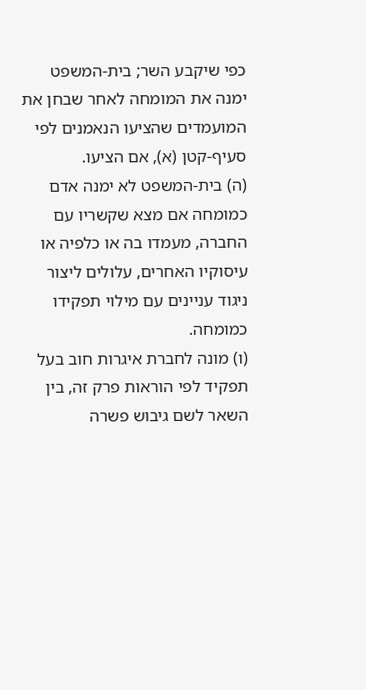כפי שיקבע השר; בית-המשפט ימנה את המומחה לאחר שבחן את המועמדים שהציעו הנאמנים לפי סעיף-קטן (א), אם הציעו.
(ה) בית-המשפט לא ימנה אדם כמומחה אם מצא שקשריו עם החברה, מעמדו בה או כלפיה או עיסוקיו האחרים, עלולים ליצור ניגוד עניינים עם מילוי תפקידו כמומחה.
(ו) מונה לחברת איגרות חוב בעל תפקיד לפי הוראות פרק זה, בין השאר לשם גיבוש פשרה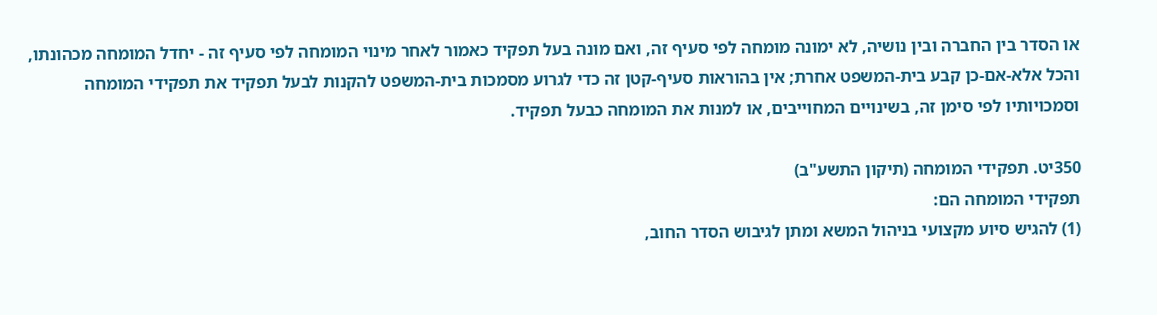או הסדר בין החברה ובין נושיה, לא ימונה מומחה לפי סעיף זה, ואם מונה בעל תפקיד כאמור לאחר מינוי המומחה לפי סעיף זה - יחדל המומחה מכהונתו, והכל אלא-אם-כן קבע בית-המשפט אחרת; אין בהוראות סעיף-קטן זה כדי לגרוע מסמכות בית-המשפט להקנות לבעל תפקיד את תפקידי המומחה וסמכויותיו לפי סימן זה, בשינויים המחוייבים, או למנות את המומחה כבעל תפקיד.

350יט. תפקידי המומחה (תיקון התשע"ב)
תפקידי המומחה הם:
(1) להגיש סיוע מקצועי בניהול המשא ומתן לגיבוש הסדר החוב,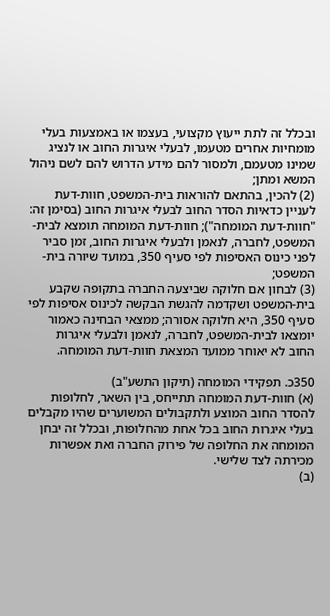ובכלל זה לתת ייעוץ מקצועי, בעצמו או באמצעות בעלי מומחיות אחרים מטעמו, לבעלי איגרות החוב או לנציג שמינו מטעמם, ולמסור להם מידע הדרוש להם לשם ניהול המשא ומתן;
(2) להכין, בהתאם להוראות בית-המשפט, חוות-דעת לעניין כדאיות הסדר החוב לבעלי איגרות החוב (בסימן זה: "חוות-דעת המומחה"); חוות-דעת המומחה תומצא לבית-המשפט, לחברה, לנאמן ולבעלי איגרות החוב, זמן סביר לפני כינוס האסיפות לפי סעיף 350, במועד שיורה בית-המשפט;
(3) לבחון אם חלוקה שביצעה החברה בתקופה שקבע בית-המשפט ושקדמה להגשת הבקשה לכינוס אסיפות לפי סעיף 350, היא חלוקה אסורה; ממצאי הבחינה כאמור יומצאו לבית-המשפט, לחברה, לנאמן ולבעלי איגרות החוב לא יאוחר ממועד המצאת חוות-דעת המומחה.

350כ. תפקידי המומחה (תיקון התשע"ב)
(א) חוות-דעת המומחה תתייחס, בין השאר, לחלופות להסדר החוב המוצע ולתקבולים המשוערים שהיו מקבלים בעלי איגרות החוב בכל אחת מהחלופות, ובכלל זה יבחן המומחה את החלופה של פירוק החברה ואת אפשרות מכירתה לצד שלישי.
(ב)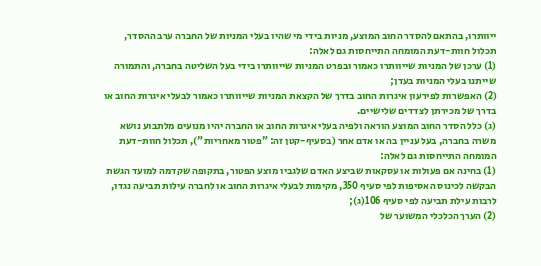ייוותרו, בהתאם להסדר החוב המוצע, מניות בידי מי שהיו בעלי המניות של החברה ערב ההסדר, תכלול חוות-דעת המומחה התייחסות גם לאלה:
(1) ערכן של המניות שייוותרו כאמור ובפרט המניות שייוותרו בידי בעל השליטה בחברה, והתמורה שייתנו בעלי המניות בעדן;
(2) האפשרות לפירעון איגרות החוב בדרך של הקצאת המניות שייוותרו כאמור לבעלי איגרות החוב או בדרך של מכירתן לצדדים שלישיים.
(ג) כלל הסדר החוב המוצע הוראה ולפיה בעלי איגרות החוב או החברה יהיו מנועים מלתבוע נושא משרה בחברה, בעל עניין בה או אדם אחר (בסעיף-קטן זה: "פטור מאחריות"), תכלול חוות-דעת המומחה התייחסות גם לאלה:
(1) בחינה אם פעולות או עסקאות שביצע האדם שלגביו מוצע הפטור, בתקופה שקדמה למועד הגשת הבקשה לכינוס האסיפות לפי סעיף 350, מקימות לבעלי איגרות החוב או לחברה עילות תביעה נגדו, לרבות עילת תביעה לפי סעיף 106(ג);
(2) הערך הכלכלי המשוער של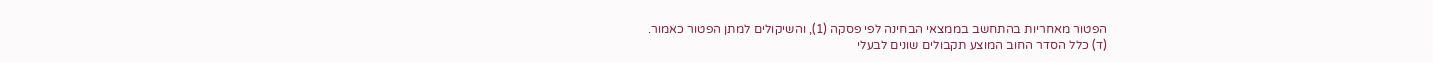הפטור מאחריות בהתחשב בממצאי הבחינה לפי פסקה (1), והשיקולים למתן הפטור כאמור.
(ד) כלל הסדר החוב המוצע תקבולים שונים לבעלי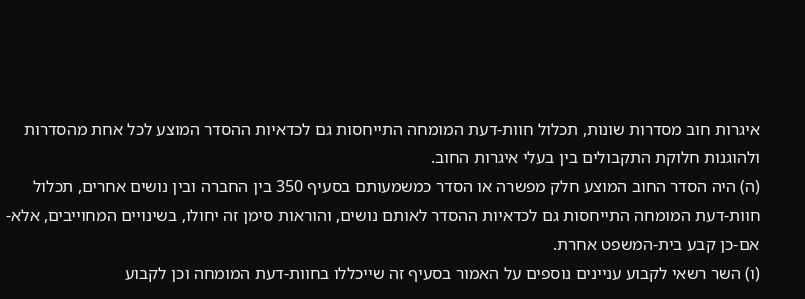איגרות חוב מסדרות שונות, תכלול חוות-דעת המומחה התייחסות גם לכדאיות ההסדר המוצע לכל אחת מהסדרות ולהוגנות חלוקת התקבולים בין בעלי איגרות החוב.
(ה) היה הסדר החוב המוצע חלק מפשרה או הסדר כמשמעותם בסעיף 350 בין החברה ובין נושים אחרים, תכלול חוות-דעת המומחה התייחסות גם לכדאיות ההסדר לאותם נושים, והוראות סימן זה יחולו, בשינויים המחוייבים, אלא-אם-כן קבע בית-המשפט אחרת.
(ו) השר רשאי לקבוע עניינים נוספים על האמור בסעיף זה שייכללו בחוות-דעת המומחה וכן לקבוע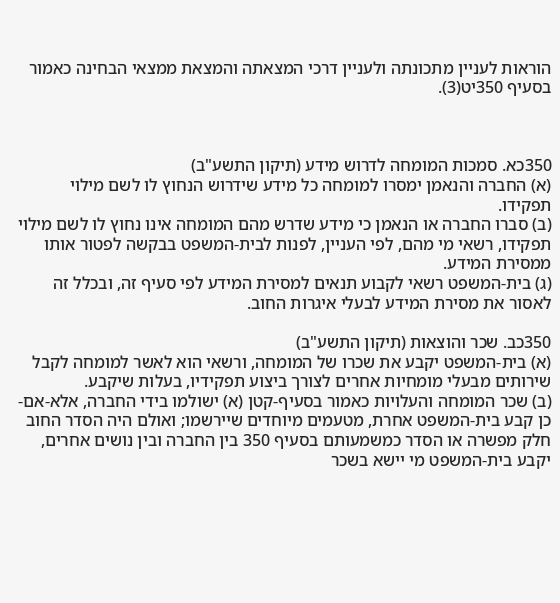הוראות לעניין מתכונתה ולעניין דרכי המצאתה והמצאת ממצאי הבחינה כאמור בסעיף 350יט(3).



350כא. סמכות המומחה לדרוש מידע (תיקון התשע"ב)
(א) החברה והנאמן ימסרו למומחה כל מידע שידרוש הנחוץ לו לשם מילוי תפקידו.
(ב) סברו החברה או הנאמן כי מידע שדרש מהם המומחה אינו נחוץ לו לשם מילוי תפקידו, רשאי מי מהם, לפי העניין, לפנות לבית-המשפט בבקשה לפטור אותו ממסירת המידע.
(ג) בית-המשפט רשאי לקבוע תנאים למסירת המידע לפי סעיף זה, ובכלל זה לאסור את מסירת המידע לבעלי איגרות החוב.

350כב. שכר והוצאות (תיקון התשע"ב)
(א) בית-המשפט יקבע את שכרו של המומחה, ורשאי הוא לאשר למומחה לקבל שירותים מבעלי מומחיות אחרים לצורך ביצוע תפקידיו, בעלות שיקבע.
(ב) שכר המומחה והעלויות כאמור בסעיף-קטן (א) ישולמו בידי החברה, אלא-אם-כן קבע בית-המשפט אחרת, מטעמים מיוחדים שיירשמו; ואולם היה הסדר החוב חלק מפשרה או הסדר כמשמעותם בסעיף 350 בין החברה ובין נושים אחרים, יקבע בית-המשפט מי יישא בשכר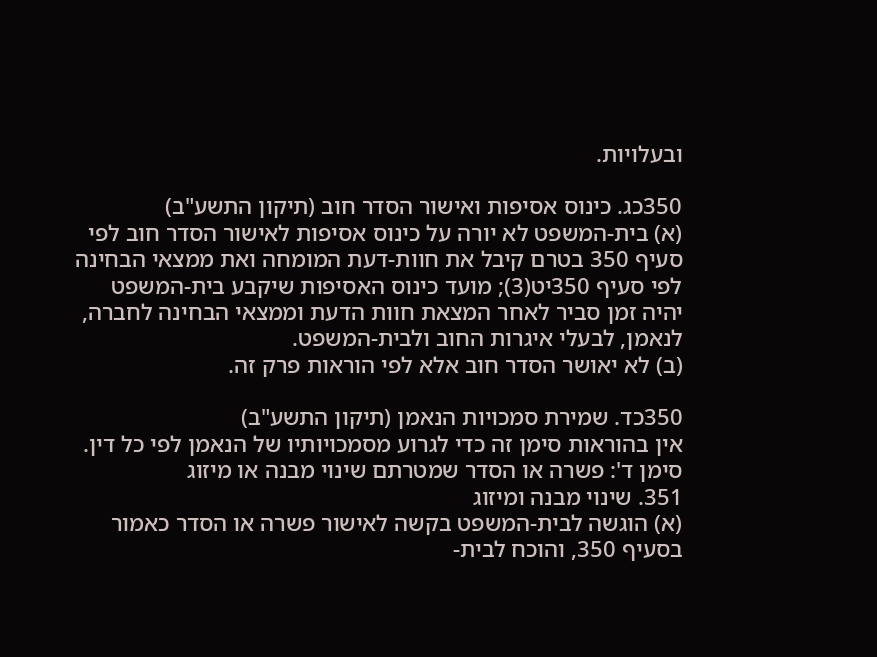ובעלויות.

350כג. כינוס אסיפות ואישור הסדר חוב (תיקון התשע"ב)
(א) בית-המשפט לא יורה על כינוס אסיפות לאישור הסדר חוב לפי סעיף 350 בטרם קיבל את חוות-דעת המומחה ואת ממצאי הבחינה לפי סעיף 350יט(3); מועד כינוס האסיפות שיקבע בית-המשפט יהיה זמן סביר לאחר המצאת חוות הדעת וממצאי הבחינה לחברה, לנאמן, לבעלי איגרות החוב ולבית-המשפט.
(ב) לא יאושר הסדר חוב אלא לפי הוראות פרק זה.

350כד. שמירת סמכויות הנאמן (תיקון התשע"ב)
אין בהוראות סימן זה כדי לגרוע מסמכויותיו של הנאמן לפי כל דין.
סימן ד': פשרה או הסדר שמטרתם שינוי מבנה או מיזוג
351. שינוי מבנה ומיזוג
(א) הוגשה לבית-המשפט בקשה לאישור פשרה או הסדר כאמור בסעיף 350, והוכח לבית-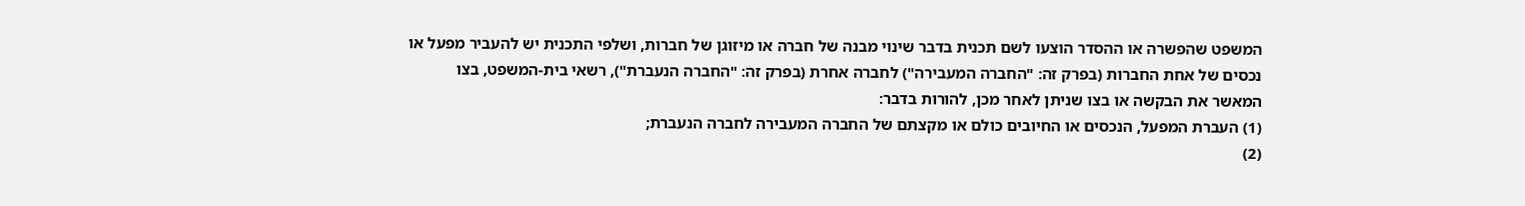המשפט שהפשרה או ההסדר הוצעו לשם תכנית בדבר שינוי מבנה של חברה או מיזוגן של חברות, ושלפי התכנית יש להעביר מפעל או נכסים של אחת החברות (בפרק זה: "החברה המעבירה") לחברה אחרת (בפרק זה: "החברה הנעברת"), רשאי בית-המשפט, בצו המאשר את הבקשה או בצו שניתן לאחר מכן, להורות בדבר:
(1) העברת המפעל, הנכסים או החיובים כולם או מקצתם של החברה המעבירה לחברה הנעברת;
(2)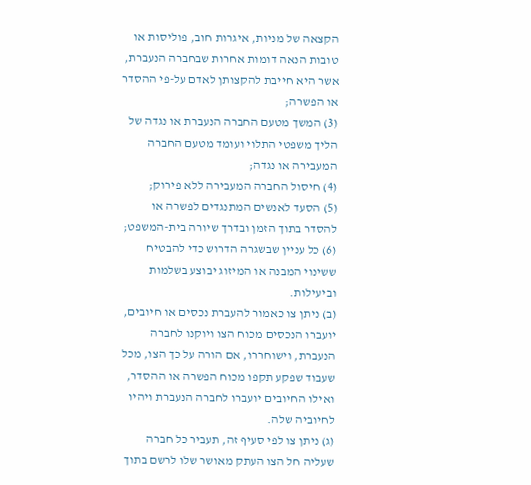הקצאה של מניות, איגרות חוב, פוליסות או טובות הנאה דומות אחרות שבחברה הנעברת, אשר היא חייבת להקצותן לאדם על-פי ההסדר או הפשרה;
(3) המשך מטעם החברה הנעברת או נגדה של הליך משפטי התלוי ועומד מטעם החברה המעבירה או נגדה;
(4) חיסול החברה המעבירה ללא פירוק;
(5) הסעד לאנשים המתנגדים לפשרה או להסדר בתוך הזמן ובדרך שיורה בית-המשפט;
(6) כל עניין שבשגרה הדרוש כדי להבטיח ששינוי המבנה או המיזוג יבוצע בשלמות וביעילות.
(ב) ניתן צו כאמור להעברת נכסים או חיובים, יועברו הנכסים מכוח הצו ויוקנו לחברה הנעברת, וישוחררו, אם הורה על כך הצו, מכל שעבוד שפקע תקפו מכוח הפשרה או ההסדר, ואילו החיובים יועברו לחברה הנעברת ויהיו לחיוביה שלה.
(ג) ניתן צו לפי סעיף זה, תעביר כל חברה שעליה חל הצו העתק מאושר שלו לרשם בתוך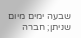שבעה ימים מיום שניתן; חברה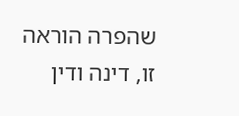שהפרה הוראה זו, דינה ודין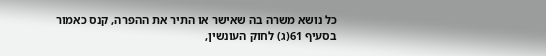כל נושא משרה בה שאישר או התיר את ההפרה, קנס כאמור בסעיף 61(ג) לחוק העונשין,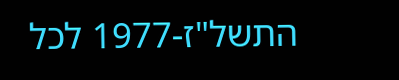התשל"ז-1977 לכל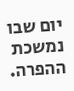יום שבו נמשכת ההפרה.